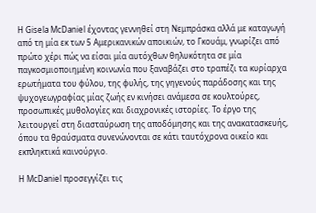Η Gisela McDaniel έχοντας γεννηθεί στη Νεμπράσκα αλλά με καταγωγή από τη μία εκ των 5 Αμερικανικών αποικιών, το Γκουάμ, γνωρίζει από πρώτο χέρι πώς να είσαι μία αυτόχθων θηλυκότητα σε μία παγκοσμιοποιημένη κοινωνία που ξαναβάζει στο τραπέζι τα κυρίαρχα ερωτήματα του φύλου, της φυλής, της γηγενούς παράδοσης και της ψυχογεωγραφίας μίας ζωής εν κινήσει ανάμεσα σε κουλτούρες, προσωπικές μυθολογίες και διαχρονικές ιστορίες. Το έργο της λειτουργεί στη διασταύρωση της αποδόμησης και της ανακατασκευής, όπου τα θραύσματα συνενώνονται σε κάτι ταυτόχρονα οικείο και εκπληκτικά καινούργιο.

Η McDaniel προσεγγίζει τις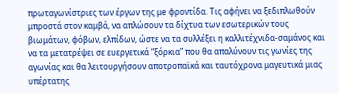πρωταγωνίστριες των έργων της μe φροντίδα. Τις αφήνει να ξεδιπλωθούν μπροστά στον καμβά, να απλώσουν τα δίχτυα των εσωτερικών τους βιωμάτων, φόβων, ελπίδων, ώστε να τα συλλέξει η καλλιτέχνιδα-σαμάνος και να τα μετατρέψει σε ευεργετικά “ξόρκια” που θα απαλύνουν τις γωνίες της αγωνίας και θα λειτουργήσουν αποτροπαϊκά και ταυτόχρονα μαγευτικά μιας υπέρτατης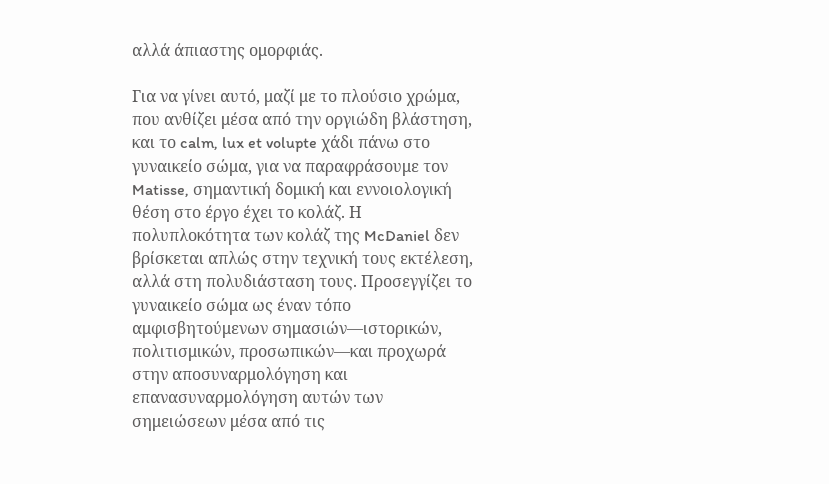αλλά άπιαστης ομορφιάς.

Για να γίνει αυτό, μαζί με το πλούσιο χρώμα, που ανθίζει μέσα από την οργιώδη βλάστηση, και το calm, lux et volupte χάδι πάνω στο γυναικείο σώμα, για να παραφράσουμε τον Matisse, σημαντική δομική και εννοιολογική θέση στο έργο έχει το κολάζ. Η πολυπλοκότητα των κολάζ της McDaniel δεν βρίσκεται απλώς στην τεχνική τους εκτέλεση, αλλά στη πολυδιάσταση τους. Προσεγγίζει το γυναικείο σώμα ως έναν τόπο αμφισβητούμενων σημασιών—ιστορικών, πολιτισμικών, προσωπικών—και προχωρά στην αποσυναρμολόγηση και επανασυναρμολόγηση αυτών των σημειώσεων μέσα από τις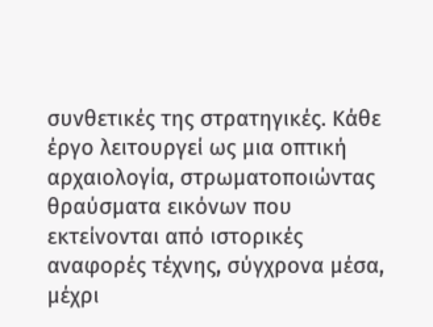συνθετικές της στρατηγικές. Κάθε έργο λειτουργεί ως μια οπτική αρχαιολογία, στρωματοποιώντας θραύσματα εικόνων που εκτείνονται από ιστορικές αναφορές τέχνης, σύγχρονα μέσα, μέχρι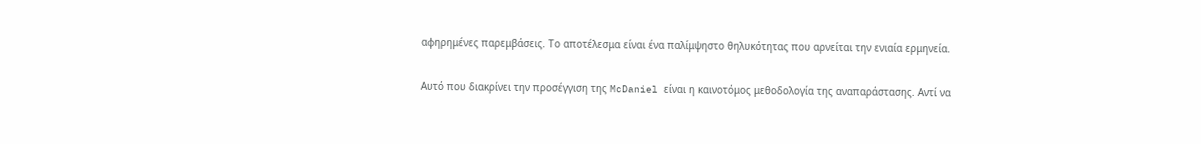αφηρημένες παρεμβάσεις. Το αποτέλεσμα είναι ένα παλίμψηστο θηλυκότητας που αρνείται την ενιαία ερμηνεία.

Αυτό που διακρίνει την προσέγγιση της McDaniel είναι η καινοτόμος μεθοδολογία της αναπαράστασης. Αντί να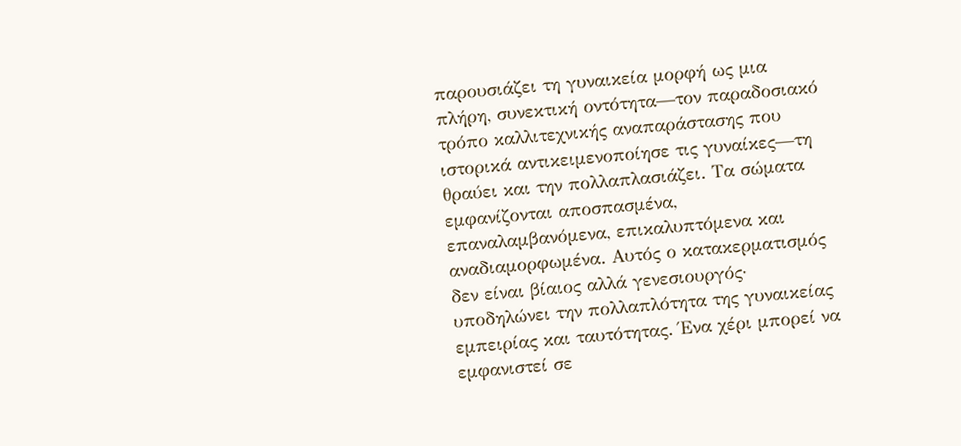παρουσιάζει τη γυναικεία μορφή ως μια πλήρη, συνεκτική οντότητα—τον παραδοσιακό τρόπο καλλιτεχνικής αναπαράστασης που ιστορικά αντικειμενοποίησε τις γυναίκες—τη θραύει και την πολλαπλασιάζει. Τα σώματα εμφανίζονται αποσπασμένα, επαναλαμβανόμενα, επικαλυπτόμενα και αναδιαμορφωμένα. Αυτός ο κατακερματισμός δεν είναι βίαιος αλλά γενεσιουργός· υποδηλώνει την πολλαπλότητα της γυναικείας εμπειρίας και ταυτότητας. Ένα χέρι μπορεί να εμφανιστεί σε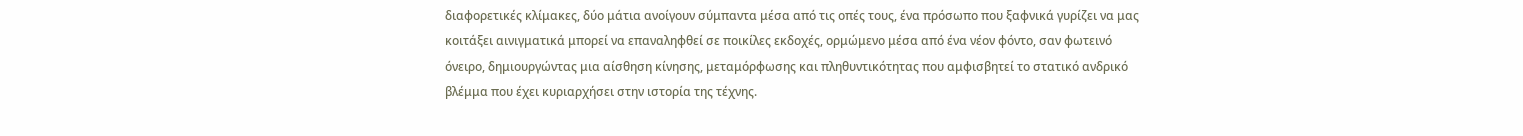διαφορετικές κλίμακες, δύο μάτια ανοίγουν σύμπαντα μέσα από τις οπές τους, ένα πρόσωπο που ξαφνικά γυρίζει να μας κοιτάξει αινιγματικά μπορεί να επαναληφθεί σε ποικίλες εκδοχές, ορμώμενο μέσα από ένα νέον φόντο, σαν φωτεινό όνειρο, δημιουργώντας μια αίσθηση κίνησης, μεταμόρφωσης και πληθυντικότητας που αμφισβητεί το στατικό ανδρικό βλέμμα που έχει κυριαρχήσει στην ιστορία της τέχνης.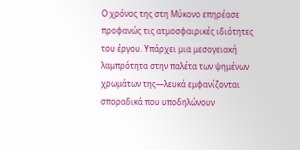Ο χρόνος της στη Μύκονο επηρέασε προφανώς τις ατμοσφαιρικές ιδιότητες του έργου. Υπάρχει μια μεσογειακή λαμπρότητα στην παλέτα των ψημένων χρωμάτων της—λευκά εμφανίζονται σποραδικά που υποδηλώνουν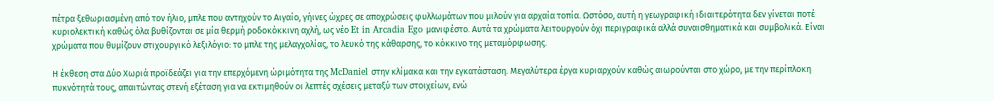πέτρα ξεθωριασμένη από τον ήλιο, μπλε που αντηχούν το Αιγαίο, γήινες ώχρες σε αποχρώσεις φυλλωμάτων που μιλούν για αρχαία τοπία. Ωστόσο, αυτή η γεωγραφική ιδιαιτερότητα δεν γίνεται ποτέ κυριολεκτική καθώς όλα βυθίζονται σε μία θερμή ροδοκόκκινη αχλή, ως νέο Et in Arcadia Ego μανιφέστο. Αυτά τα χρώματα λειτουργούν όχι περιγραφικά αλλά συναισθηματικά και συμβολικά. Είναι χρώματα που θυμίζουν στιχουργικό λεξιλόγιο: το μπλε της μελαγχολίας, το λευκό της κάθαρσης, το κόκκινο της μεταμόρφωσης.

Η έκθεση στα Δύο Χωριά προϊδεάζει για την επερχόμενη ώριμότητα της McDaniel στην κλίμακα και την εγκατάσταση. Μεγαλύτερα έργα κυριαρχούν καθώς αιωρούνται στο χώρο, με την περίπλοκη πυκνότητά τους, απαιτώντας στενή εξέταση για να εκτιμηθούν οι λεπτές σχέσεις μεταξύ των στοιχείων, ενώ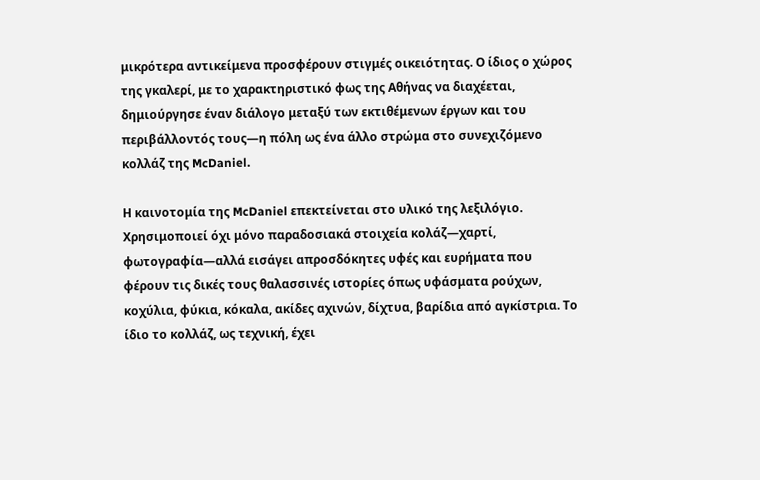μικρότερα αντικείμενα προσφέρουν στιγμές οικειότητας. Ο ίδιος ο χώρος της γκαλερί, με το χαρακτηριστικό φως της Αθήνας να διαχέεται, δημιούργησε έναν διάλογο μεταξύ των εκτιθέμενων έργων και του περιβάλλοντός τους—η πόλη ως ένα άλλο στρώμα στο συνεχιζόμενο κολλάζ της McDaniel.

Η καινοτομία της McDaniel επεκτείνεται στο υλικό της λεξιλόγιο. Χρησιμοποιεί όχι μόνο παραδοσιακά στοιχεία κολάζ—χαρτί, φωτογραφία—αλλά εισάγει απροσδόκητες υφές και ευρήματα που φέρουν τις δικές τους θαλασσινές ιστορίες όπως υφάσματα ρούχων, κοχύλια, φύκια, κόκαλα, ακίδες αχινών, δίχτυα, βαρίδια από αγκίστρια. Το ίδιο το κολλάζ, ως τεχνική, έχει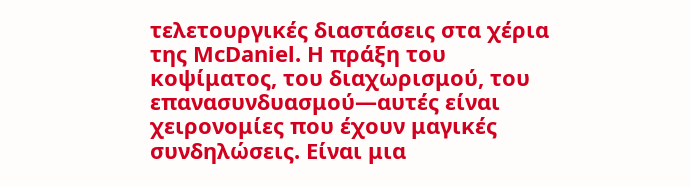τελετουργικές διαστάσεις στα χέρια της McDaniel. Η πράξη του κοψίματος, του διαχωρισμού, του επανασυνδυασμού—αυτές είναι χειρονομίες που έχουν μαγικές συνδηλώσεις. Είναι μια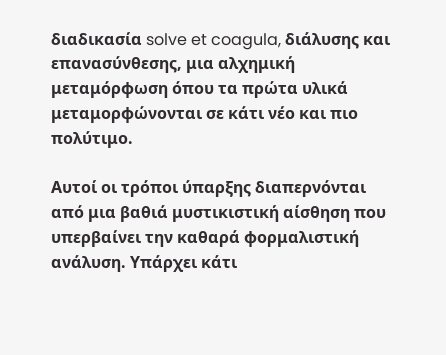διαδικασία solve et coagula, διάλυσης και επανασύνθεσης, μια αλχημική μεταμόρφωση όπου τα πρώτα υλικά μεταμορφώνονται σε κάτι νέο και πιο πολύτιμο.

Αυτοί οι τρόποι ύπαρξης διαπερνόνται από μια βαθιά μυστικιστική αίσθηση που υπερβαίνει την καθαρά φορμαλιστική ανάλυση. Υπάρχει κάτι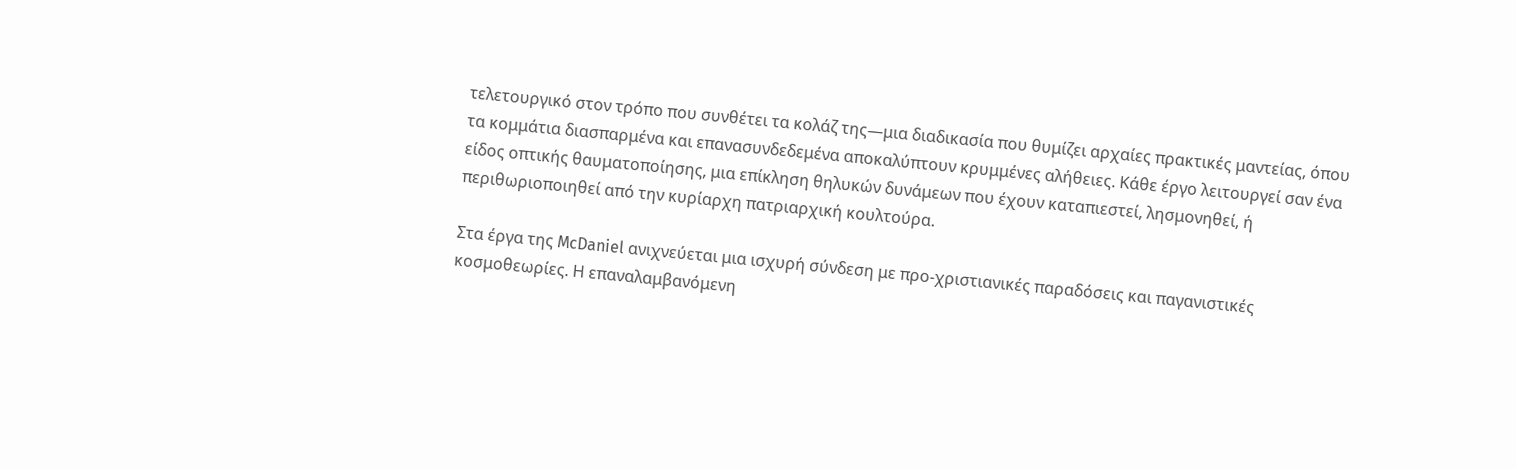τελετουργικό στον τρόπο που συνθέτει τα κολάζ της—μια διαδικασία που θυμίζει αρχαίες πρακτικές μαντείας, όπου τα κομμάτια διασπαρμένα και επανασυνδεδεμένα αποκαλύπτουν κρυμμένες αλήθειες. Κάθε έργο λειτουργεί σαν ένα είδος οπτικής θαυματοποίησης, μια επίκληση θηλυκών δυνάμεων που έχουν καταπιεστεί, λησμονηθεί, ή περιθωριοποιηθεί από την κυρίαρχη πατριαρχική κουλτούρα.

Στα έργα της McDaniel ανιχνεύεται μια ισχυρή σύνδεση με προ-χριστιανικές παραδόσεις και παγανιστικές κοσμοθεωρίες. Η επαναλαμβανόμενη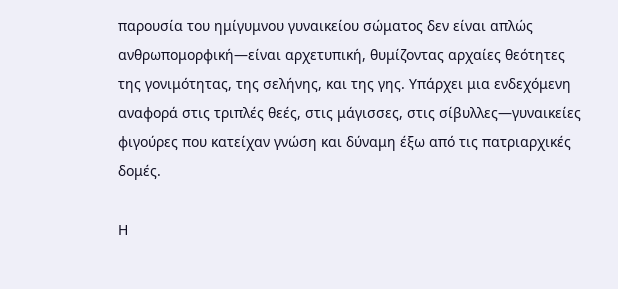παρουσία του ημίγυμνου γυναικείου σώματος δεν είναι απλώς ανθρωπομορφική—είναι αρχετυπική, θυμίζοντας αρχαίες θεότητες της γονιμότητας, της σελήνης, και της γης. Υπάρχει μια ενδεχόμενη αναφορά στις τριπλές θεές, στις μάγισσες, στις σίβυλλες—γυναικείες φιγούρες που κατείχαν γνώση και δύναμη έξω από τις πατριαρχικές δομές.

Η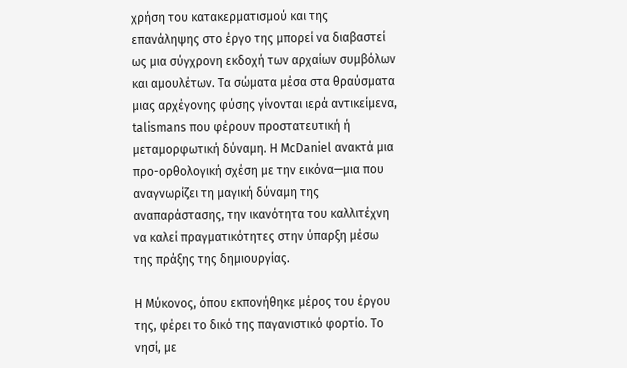χρήση του κατακερματισμού και της επανάληψης στο έργο της μπορεί να διαβαστεί ως μια σύγχρονη εκδοχή των αρχαίων συμβόλων και αμουλέτων. Τα σώματα μέσα στα θραύσματα μιας αρχέγονης φύσης γίνονται ιερά αντικείμενα, talismans που φέρουν προστατευτική ή μεταμορφωτική δύναμη. Η McDaniel ανακτά μια προ-ορθολογική σχέση με την εικόνα—μια που αναγνωρίζει τη μαγική δύναμη της αναπαράστασης, την ικανότητα του καλλιτέχνη να καλεί πραγματικότητες στην ύπαρξη μέσω της πράξης της δημιουργίας.

Η Μύκονος, όπου εκπονήθηκε μέρος του έργου της, φέρει το δικό της παγανιστικό φορτίο. Το νησί, με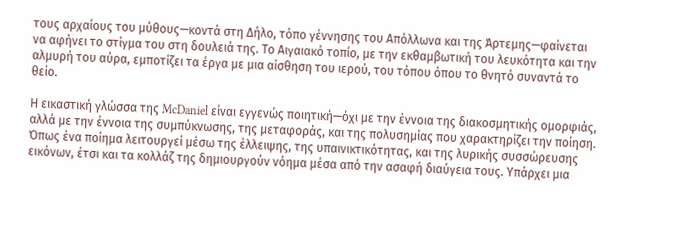τους αρχαίους του μύθους—κοντά στη Δήλο, τόπο γέννησης του Απόλλωνα και της Άρτεμης—φαίνεται να αφήνει το στίγμα του στη δουλειά της. Το Αιγαιακό τοπίο, με την εκθαμβωτική του λευκότητα και την αλμυρή του αύρα, εμποτίζει τα έργα με μια αίσθηση του ιερού, του τόπου όπου το θνητό συναντά το θείο.

Η εικαστική γλώσσα της McDaniel είναι εγγενώς ποιητική—όχι με την έννοια της διακοσμητικής ομορφιάς, αλλά με την έννοια της συμπύκνωσης, της μεταφοράς, και της πολυσημίας που χαρακτηρίζει την ποίηση. Όπως ένα ποίημα λειτουργεί μέσω της έλλειψης, της υπαινικτικότητας, και της λυρικής συσσώρευσης εικόνων, έτσι και τα κολλάζ της δημιουργούν νόημα μέσα από την ασαφή διαύγεια τους. Υπάρχει μια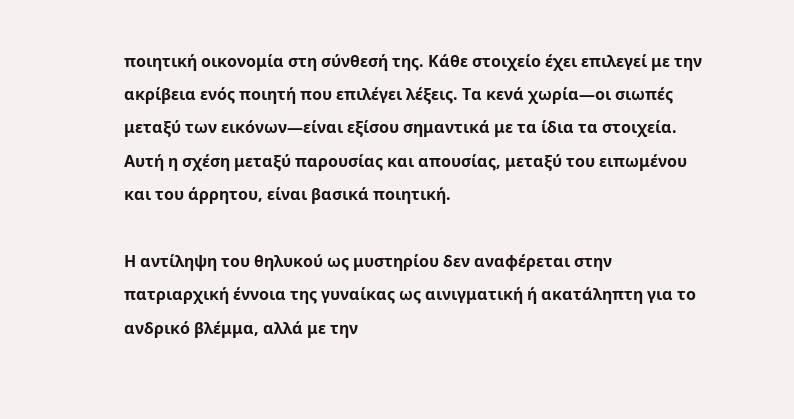ποιητική οικονομία στη σύνθεσή της. Κάθε στοιχείο έχει επιλεγεί με την ακρίβεια ενός ποιητή που επιλέγει λέξεις. Τα κενά χωρία—οι σιωπές μεταξύ των εικόνων—είναι εξίσου σημαντικά με τα ίδια τα στοιχεία. Αυτή η σχέση μεταξύ παρουσίας και απουσίας, μεταξύ του ειπωμένου και του άρρητου, είναι βασικά ποιητική.

Η αντίληψη του θηλυκού ως μυστηρίου δεν αναφέρεται στην πατριαρχική έννοια της γυναίκας ως αινιγματική ή ακατάληπτη για το ανδρικό βλέμμα, αλλά με την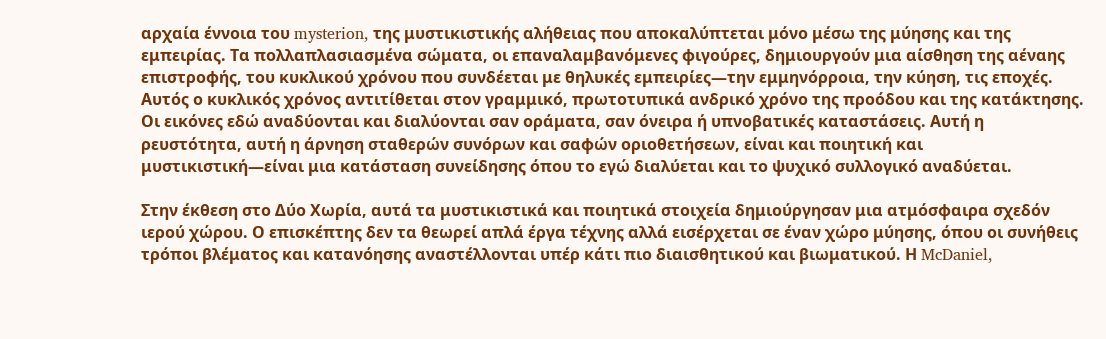αρχαία έννοια του mysterion, της μυστικιστικής αλήθειας που αποκαλύπτεται μόνο μέσω της μύησης και της εμπειρίας. Τα πολλαπλασιασμένα σώματα, οι επαναλαμβανόμενες φιγούρες, δημιουργούν μια αίσθηση της αέναης επιστροφής, του κυκλικού χρόνου που συνδέεται με θηλυκές εμπειρίες—την εμμηνόρροια, την κύηση, τις εποχές. Αυτός ο κυκλικός χρόνος αντιτίθεται στον γραμμικό, πρωτοτυπικά ανδρικό χρόνο της προόδου και της κατάκτησης. Οι εικόνες εδώ αναδύονται και διαλύονται σαν οράματα, σαν όνειρα ή υπνοβατικές καταστάσεις. Αυτή η ρευστότητα, αυτή η άρνηση σταθερών συνόρων και σαφών οριοθετήσεων, είναι και ποιητική και μυστικιστική—είναι μια κατάσταση συνείδησης όπου το εγώ διαλύεται και το ψυχικό συλλογικό αναδύεται.

Στην έκθεση στο Δύο Χωρία, αυτά τα μυστικιστικά και ποιητικά στοιχεία δημιούργησαν μια ατμόσφαιρα σχεδόν ιερού χώρου. Ο επισκέπτης δεν τα θεωρεί απλά έργα τέχνης αλλά εισέρχεται σε έναν χώρο μύησης, όπου οι συνήθεις τρόποι βλέματος και κατανόησης αναστέλλονται υπέρ κάτι πιο διαισθητικού και βιωματικού. Η McDaniel,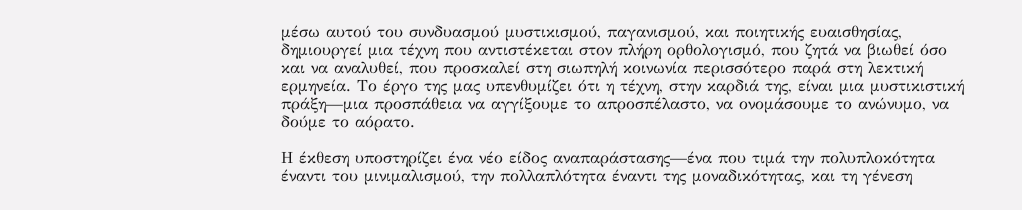μέσω αυτού του συνδυασμού μυστικισμού, παγανισμού, και ποιητικής ευαισθησίας, δημιουργεί μια τέχνη που αντιστέκεται στον πλήρη ορθολογισμό, που ζητά να βιωθεί όσο και να αναλυθεί, που προσκαλεί στη σιωπηλή κοινωνία περισσότερο παρά στη λεκτική ερμηνεία. Το έργο της μας υπενθυμίζει ότι η τέχνη, στην καρδιά της, είναι μια μυστικιστική πράξη—μια προσπάθεια να αγγίξουμε το απροσπέλαστο, να ονομάσουμε το ανώνυμο, να δούμε το αόρατο.

Η έκθεση υποστηρίζει ένα νέο είδος αναπαράστασης—ένα που τιμά την πολυπλοκότητα έναντι του μινιμαλισμού, την πολλαπλότητα έναντι της μοναδικότητας, και τη γένεση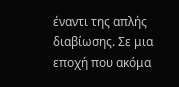έναντι της απλής διαβίωσης. Σε μια εποχή που ακόμα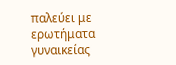παλεύει με ερωτήματα γυναικείας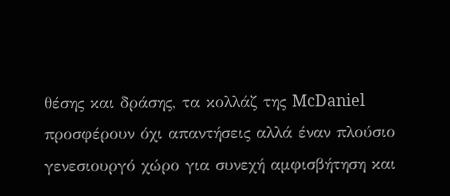θέσης και δράσης, τα κολλάζ της McDaniel προσφέρουν όχι απαντήσεις αλλά έναν πλούσιο γενεσιουργό χώρο για συνεχή αμφισβήτηση και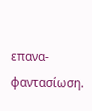επανα-φαντασίωση.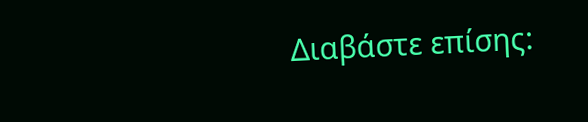Διαβάστε επίσης: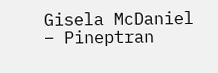Gisela McDaniel – Pineptran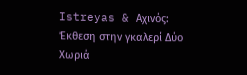Istreyas & Αχινός: Έκθεση στην γκαλερί Δύο Χωριά